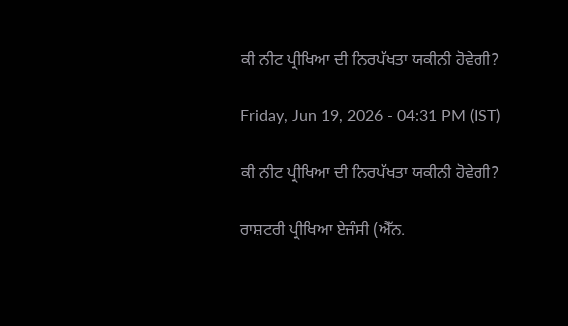ਕੀ ਨੀਟ ਪ੍ਰੀਖਿਆ ਦੀ ਨਿਰਪੱਖਤਾ ਯਕੀਨੀ ਹੋਵੇਗੀ?

Friday, Jun 19, 2026 - 04:31 PM (IST)

ਕੀ ਨੀਟ ਪ੍ਰੀਖਿਆ ਦੀ ਨਿਰਪੱਖਤਾ ਯਕੀਨੀ ਹੋਵੇਗੀ?

ਰਾਸ਼ਟਰੀ ਪ੍ਰੀਖਿਆ ਏਜੰਸੀ (ਐੱਨ.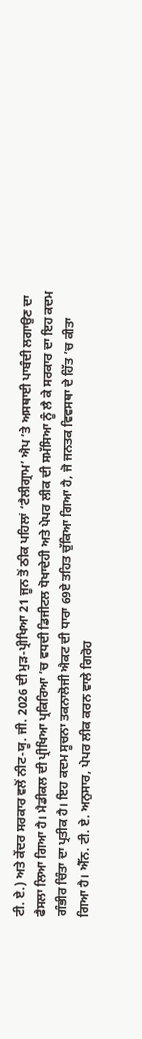ਟੀ. ਏ.) ਅਤੇ ਕੇਂਦਰ ਸਰਕਾਰ ਵਲੋਂ ਨੀਟ-ਯੂ. ਜੀ. 2026 ਦੀ ਮੁੜ-ਪ੍ਰੀਖਿਆ 21 ਜੂਨ ਤੋਂ ਠੀਕ ਪਹਿਲਾਂ ‘ਟੈਲੀਗ੍ਰਾਮ’ ਐਪ ’ਤੇ ਅਸਥਾਈ ਪਾਬੰਦੀ ਲਗਾਉਣ ਦਾ ਫੈਸਲਾ ਲਿਆ ਗਿਆ ਹੈ। ਮੈਡੀਕਲ ਦੀ ਪ੍ਰੀਖਿਆ ਪ੍ਰਕਿਰਿਆ ’ਚ ਵਧਦੀ ਡਿਜੀਟਲ ਧੋਖਾਦੇਹੀ ਅਤੇ ਪੇਪਰ ਲੀਕ ਦੀ ਸਮੱਸਿਆ ਨੂੰ ਲੈ ਕੇ ਸਰਕਾਰ ਦਾ ਇਹ ਕਦਮ ਗੰਭੀਰ ਚਿੰਤਾ ਦਾ ਪ੍ਰਤੀਕ ਹੈ। ਇਹ ਕਦਮ ਸੂਚਨਾ ਤਕਨਾਲੋਜੀ ਐਕਟ ਦੀ ਧਾਰਾ 69ਏ ਤਹਿਤ ਚੁੱਕਿਆ ਗਿਆ ਹੈ, ਜੋ ਜਨਤਕ ਵਿਵਸਥਾ ਦੇ ਹਿੱਤ ’ਚ ਕੀਤਾ ਗਿਆ ਹੈ। ਐੱਨ. ਟੀ. ਏ. ਅਨੁਸਾਰ, ਪੇਪਰ ਲੀਕ ਕਰਨ ਵਾਲੇ ਗਿਰੋਹ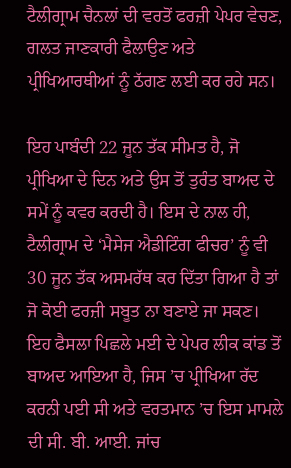ਟੈਲੀਗ੍ਰਾਮ ਚੈਨਲਾਂ ਦੀ ਵਰਤੋਂ ਫਰਜ਼ੀ ਪੇਪਰ ਵੇਚਣ, ਗਲਤ ਜਾਣਕਾਰੀ ਫੈਲਾਉਣ ਅਤੇ ਪ੍ਰੀਖਿਆਰਥੀਆਂ ਨੂੰ ਠੱਗਣ ਲਈ ਕਰ ਰਹੇ ਸਨ।

ਇਹ ਪਾਬੰਦੀ 22 ਜੂਨ ਤੱਕ ਸੀਮਤ ਹੈ, ਜੋ ਪ੍ਰੀਖਿਆ ਦੇ ਦਿਨ ਅਤੇ ਉਸ ਤੋਂ ਤੁਰੰਤ ਬਾਅਦ ਦੇ ਸਮੇਂ ਨੂੰ ਕਵਰ ਕਰਦੀ ਹੈ। ਇਸ ਦੇ ਨਾਲ ਹੀ, ਟੈਲੀਗ੍ਰਾਮ ਦੇ ‘ਮੈਸੇਜ ਐਡੀਟਿੰਗ ਫੀਚਰ’ ਨੂੰ ਵੀ 30 ਜੂਨ ਤੱਕ ਅਸਮਰੱਥ ਕਰ ਦਿੱਤਾ ਗਿਆ ਹੈ ਤਾਂ ਜੋ ਕੋਈ ਫਰਜ਼ੀ ਸਬੂਤ ਨਾ ਬਣਾਏ ਜਾ ਸਕਣ। ਇਹ ਫੈਸਲਾ ਪਿਛਲੇ ਮਈ ਦੇ ਪੇਪਰ ਲੀਕ ਕਾਂਡ ਤੋਂ ਬਾਅਦ ਆਇਆ ਹੈ, ਜਿਸ ’ਚ ਪ੍ਰੀਖਿਆ ਰੱਦ ਕਰਨੀ ਪਈ ਸੀ ਅਤੇ ਵਰਤਮਾਨ ’ਚ ਇਸ ਮਾਮਲੇ ਦੀ ਸੀ. ਬੀ. ਆਈ. ਜਾਂਚ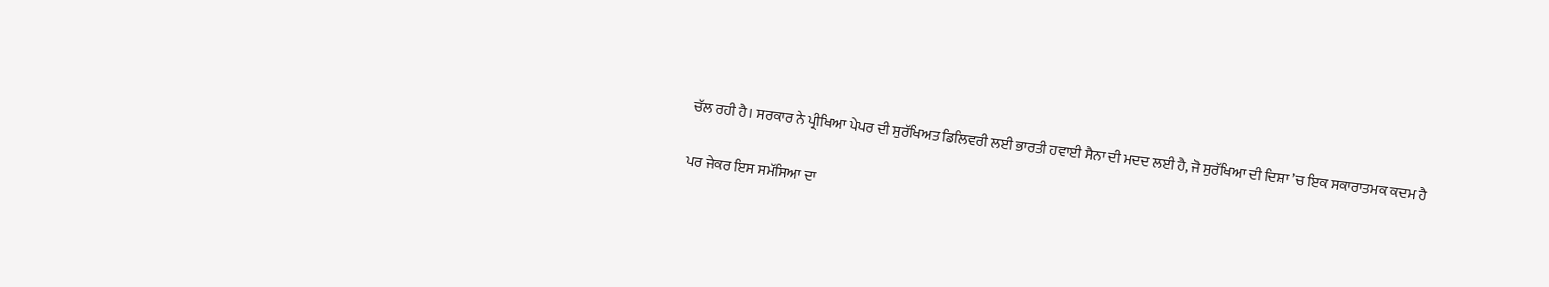ਚੱਲ ਰਹੀ ਹੈ। ਸਰਕਾਰ ਨੇ ਪ੍ਰੀਖਿਆ ਪੇਪਰ ਦੀ ਸੁਰੱਖਿਅਤ ਡਿਲਿਵਰੀ ਲਈ ਭਾਰਤੀ ਹਵਾਈ ਸੈਨਾ ਦੀ ਮਦਦ ਲਈ ਹੈ, ਜੋ ਸੁਰੱਖਿਆ ਦੀ ਦਿਸ਼ਾ ’ਚ ਇਕ ਸਕਾਰਾਤਮਕ ਕਦਮ ਹੈ

ਪਰ ਜੇਕਰ ਇਸ ਸਮੱਸਿਆ ਦਾ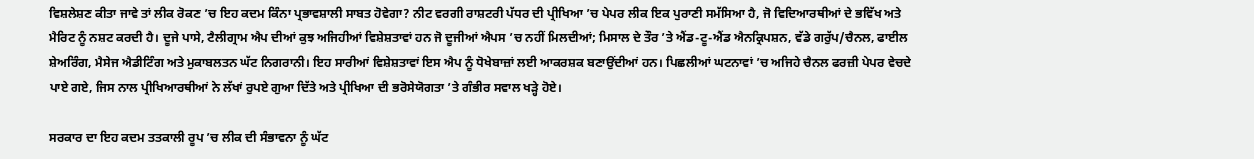ਵਿਸ਼ਲੇਸ਼ਣ ਕੀਤਾ ਜਾਵੇ ਤਾਂ ਲੀਕ ਰੋਕਣ ’ਚ ਇਹ ਕਦਮ ਕਿੰਨਾ ਪ੍ਰਭਾਵਸ਼ਾਲੀ ਸਾਬਤ ਹੋਵੇਗਾ? ਨੀਟ ਵਰਗੀ ਰਾਸ਼ਟਰੀ ਪੱਧਰ ਦੀ ਪ੍ਰੀਖਿਆ ’ਚ ਪੇਪਰ ਲੀਕ ਇਕ ਪੁਰਾਣੀ ਸਮੱਸਿਆ ਹੈ, ਜੋ ਵਿਦਿਆਰਥੀਆਂ ਦੇ ਭਵਿੱਖ ਅਤੇ ਮੈਰਿਟ ਨੂੰ ਨਸ਼ਟ ਕਰਦੀ ਹੈ। ਦੂਜੇ ਪਾਸੇ, ਟੈਲੀਗ੍ਰਾਮ ਐਪ ਦੀਆਂ ਕੁਝ ਅਜਿਹੀਆਂ ਵਿਸ਼ੇਸ਼ਤਾਵਾਂ ਹਨ ਜੋ ਦੂਜੀਆਂ ਐਪਸ ’ਚ ਨਹੀਂ ਮਿਲਦੀਆਂ; ਮਿਸਾਲ ਦੇ ਤੌਰ ’ਤੇ ਐਂਡ-ਟੂ-ਐਂਡ ਐਨਕ੍ਰਿਪਸ਼ਨ, ਵੱਡੇ ਗਰੁੱਪ/ਚੈਨਲ, ਫਾਈਲ ਸ਼ੇਅਰਿੰਗ, ਮੈਸੇਜ ਐਡੀਟਿੰਗ ਅਤੇ ਮੁਕਾਬਲਤਨ ਘੱਟ ਨਿਗਰਾਨੀ। ਇਹ ਸਾਰੀਆਂ ਵਿਸ਼ੇਸ਼ਤਾਵਾਂ ਇਸ ਐਪ ਨੂੰ ਧੋਖੇਬਾਜ਼ਾਂ ਲਈ ਆਕਰਸ਼ਕ ਬਣਾਉਂਦੀਆਂ ਹਨ। ਪਿਛਲੀਆਂ ਘਟਨਾਵਾਂ ’ਚ ਅਜਿਹੇ ਚੈਨਲ ਫਰਜ਼ੀ ਪੇਪਰ ਵੇਚਦੇ ਪਾਏ ਗਏ, ਜਿਸ ਨਾਲ ਪ੍ਰੀਖਿਆਰਥੀਆਂ ਨੇ ਲੱਖਾਂ ਰੁਪਏ ਗੁਆ ਦਿੱਤੇ ਅਤੇ ਪ੍ਰੀਖਿਆ ਦੀ ਭਰੋਸੇਯੋਗਤਾ ’ਤੇ ਗੰਭੀਰ ਸਵਾਲ ਖੜ੍ਹੇ ਹੋਏ।

ਸਰਕਾਰ ਦਾ ਇਹ ਕਦਮ ਤਤਕਾਲੀ ਰੂਪ ’ਚ ਲੀਕ ਦੀ ਸੰਭਾਵਨਾ ਨੂੰ ਘੱਟ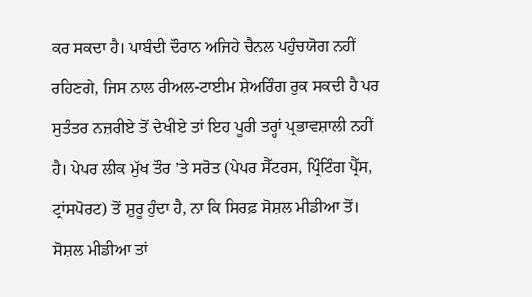ਕਰ ਸਕਦਾ ਹੈ। ਪਾਬੰਦੀ ਦੌਰਾਨ ਅਜਿਹੇ ਚੈਨਲ ਪਹੁੰਚਯੋਗ ਨਹੀਂ ਰਹਿਣਗੇ, ਜਿਸ ਨਾਲ ਰੀਅਲ-ਟਾਈਮ ਸ਼ੇਅਰਿੰਗ ਰੁਕ ਸਕਦੀ ਹੈ ਪਰ ਸੁਤੰਤਰ ਨਜ਼ਰੀਏ ਤੋਂ ਦੇਖੀਏ ਤਾਂ ਇਹ ਪੂਰੀ ਤਰ੍ਹਾਂ ਪ੍ਰਭਾਵਸ਼ਾਲੀ ਨਹੀਂ ਹੈ। ਪੇਪਰ ਲੀਕ ਮੁੱਖ ਤੌਰ ’ਤੇ ਸਰੋਤ (ਪੇਪਰ ਸੈੱਟਰਸ, ਪ੍ਰਿੰਟਿੰਗ ਪ੍ਰੈੱਸ, ਟ੍ਰਾਂਸਪੋਰਟ) ਤੋਂ ਸ਼ੁਰੂ ਹੁੰਦਾ ਹੈ, ਨਾ ਕਿ ਸਿਰਫ਼ ਸੋਸ਼ਲ ਮੀਡੀਆ ਤੋਂ। ਸੋਸ਼ਲ ਮੀਡੀਆ ਤਾਂ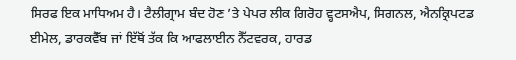ਸਿਰਫ ਇਕ ਮਾਧਿਅਮ ਹੈ। ਟੈਲੀਗ੍ਰਾਮ ਬੰਦ ਹੋਣ ’ਤੇ ਪੇਪਰ ਲੀਕ ਗਿਰੋਹ ਵ੍ਹਟਸਐਪ, ਸਿਗਨਲ, ਐਨਕ੍ਰਿਪਟਡ ਈਮੇਲ, ਡਾਰਕਵੈੱਬ ਜਾਂ ਇੱਥੋਂ ਤੱਕ ਕਿ ਆਫਲਾਈਨ ਨੈੱਟਵਰਕ, ਹਾਰਡ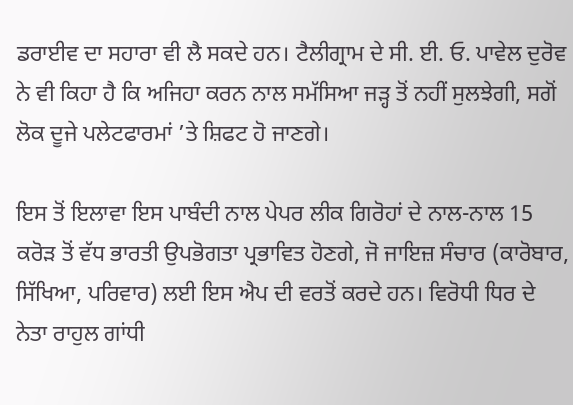ਡਰਾਈਵ ਦਾ ਸਹਾਰਾ ਵੀ ਲੈ ਸਕਦੇ ਹਨ। ਟੈਲੀਗ੍ਰਾਮ ਦੇ ਸੀ. ਈ. ਓ. ਪਾਵੇਲ ਦੁਰੋਵ ਨੇ ਵੀ ਕਿਹਾ ਹੈ ਕਿ ਅਜਿਹਾ ਕਰਨ ਨਾਲ ਸਮੱਸਿਆ ਜੜ੍ਹ ਤੋਂ ਨਹੀਂ ਸੁਲਝੇਗੀ, ਸਗੋਂ ਲੋਕ ਦੂਜੇ ਪਲੇਟਫਾਰਮਾਂ ’ਤੇ ਸ਼ਿਫਟ ਹੋ ਜਾਣਗੇ।

ਇਸ ਤੋਂ ਇਲਾਵਾ ਇਸ ਪਾਬੰਦੀ ਨਾਲ ਪੇਪਰ ਲੀਕ ਗਿਰੋਹਾਂ ਦੇ ਨਾਲ-ਨਾਲ 15 ਕਰੋੜ ਤੋਂ ਵੱਧ ਭਾਰਤੀ ਉਪਭੋਗਤਾ ਪ੍ਰਭਾਵਿਤ ਹੋਣਗੇ, ਜੋ ਜਾਇਜ਼ ਸੰਚਾਰ (ਕਾਰੋਬਾਰ, ਸਿੱਖਿਆ, ਪਰਿਵਾਰ) ਲਈ ਇਸ ਐਪ ਦੀ ਵਰਤੋਂ ਕਰਦੇ ਹਨ। ਵਿਰੋਧੀ ਧਿਰ ਦੇ ਨੇਤਾ ਰਾਹੁਲ ਗਾਂਧੀ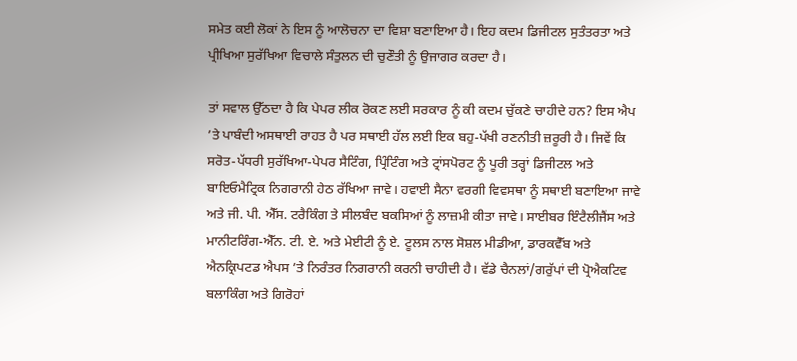ਸਮੇਤ ਕਈ ਲੋਕਾਂ ਨੇ ਇਸ ਨੂੰ ਆਲੋਚਨਾ ਦਾ ਵਿਸ਼ਾ ਬਣਾਇਆ ਹੈ। ਇਹ ਕਦਮ ਡਿਜੀਟਲ ਸੁਤੰਤਰਤਾ ਅਤੇ ਪ੍ਰੀਖਿਆ ਸੁਰੱਖਿਆ ਵਿਚਾਲੇ ਸੰਤੁਲਨ ਦੀ ਚੁਣੌਤੀ ਨੂੰ ਉਜਾਗਰ ਕਰਦਾ ਹੈ।

ਤਾਂ ਸਵਾਲ ਉੱਠਦਾ ਹੈ ਕਿ ਪੇਪਰ ਲੀਕ ਰੋਕਣ ਲਈ ਸਰਕਾਰ ਨੂੰ ਕੀ ਕਦਮ ਚੁੱਕਣੇ ਚਾਹੀਦੇ ਹਨ? ਇਸ ਐਪ ’ਤੇ ਪਾਬੰਦੀ ਅਸਥਾਈ ਰਾਹਤ ਹੈ ਪਰ ਸਥਾਈ ਹੱਲ ਲਈ ਇਕ ਬਹੁ-ਪੱਖੀ ਰਣਨੀਤੀ ਜ਼ਰੂਰੀ ਹੈ। ਜਿਵੇਂ ਕਿ ਸਰੋਤ-ਪੱਧਰੀ ਸੁਰੱਖਿਆ-ਪੇਪਰ ਸੈਟਿੰਗ, ਪ੍ਰਿੰਟਿੰਗ ਅਤੇ ਟ੍ਰਾਂਸਪੋਰਟ ਨੂੰ ਪੂਰੀ ਤਰ੍ਹਾਂ ਡਿਜੀਟਲ ਅਤੇ ਬਾਇਓਮੈਟ੍ਰਿਕ ਨਿਗਰਾਨੀ ਹੇਠ ਰੱਖਿਆ ਜਾਵੇ। ਹਵਾਈ ਸੈਨਾ ਵਰਗੀ ਵਿਵਸਥਾ ਨੂੰ ਸਥਾਈ ਬਣਾਇਆ ਜਾਵੇ ਅਤੇ ਜੀ. ਪੀ. ਐੱਸ. ਟਰੈਕਿੰਗ ਤੇ ਸੀਲਬੰਦ ਬਕਸਿਆਂ ਨੂੰ ਲਾਜ਼ਮੀ ਕੀਤਾ ਜਾਵੇ। ਸਾਈਬਰ ਇੰਟੈਲੀਜੈਂਸ ਅਤੇ ਮਾਨੀਟਰਿੰਗ-ਐੱਨ. ਟੀ. ਏ. ਅਤੇ ਮੇਈਟੀ ਨੂੰ ਏ. ਟੂਲਸ ਨਾਲ ਸੋਸ਼ਲ ਮੀਡੀਆ, ਡਾਰਕਵੈੱਬ ਅਤੇ ਐਨਕ੍ਰਿਪਟਡ ਐਪਸ ’ਤੇ ਨਿਰੰਤਰ ਨਿਗਰਾਨੀ ਕਰਨੀ ਚਾਹੀਦੀ ਹੈ। ਵੱਡੇ ਚੈਨਲਾਂ/ਗਰੁੱਪਾਂ ਦੀ ਪ੍ਰੋਐਕਟਿਵ ਬਲਾਕਿੰਗ ਅਤੇ ਗਿਰੋਹਾਂ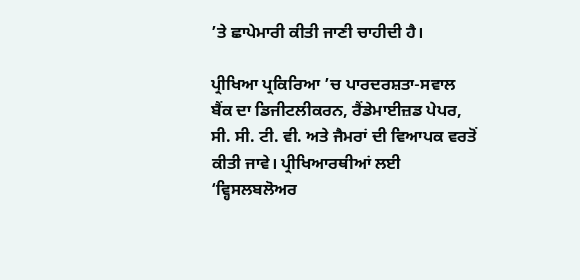’ਤੇ ਛਾਪੇਮਾਰੀ ਕੀਤੀ ਜਾਣੀ ਚਾਹੀਦੀ ਹੈ।

ਪ੍ਰੀਖਿਆ ਪ੍ਰਕਿਰਿਆ ’ਚ ਪਾਰਦਰਸ਼ਤਾ-ਸਵਾਲ ਬੈਂਕ ਦਾ ਡਿਜੀਟਲੀਕਰਨ, ਰੈਂਡੇਮਾਈਜ਼ਡ ਪੇਪਰ, ਸੀ. ਸੀ. ਟੀ. ਵੀ. ਅਤੇ ਜੈਮਰਾਂ ਦੀ ਵਿਆਪਕ ਵਰਤੋਂ ਕੀਤੀ ਜਾਵੇ। ਪ੍ਰੀਖਿਆਰਥੀਆਂ ਲਈ ‘ਵ੍ਹਿਸਲਬਲੋਅਰ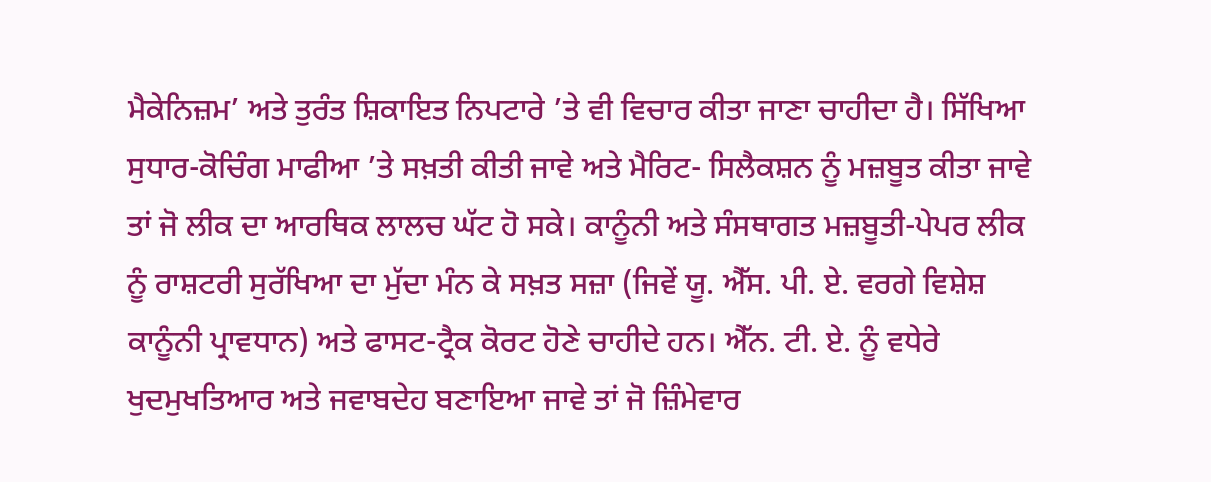ਮੈਕੇਨਿਜ਼ਮ’ ਅਤੇ ਤੁਰੰਤ ਸ਼ਿਕਾਇਤ ਨਿਪਟਾਰੇ ’ਤੇ ਵੀ ਵਿਚਾਰ ਕੀਤਾ ਜਾਣਾ ਚਾਹੀਦਾ ਹੈ। ਸਿੱਖਿਆ ਸੁਧਾਰ-ਕੋਚਿੰਗ ਮਾਫੀਆ ’ਤੇ ਸਖ਼ਤੀ ਕੀਤੀ ਜਾਵੇ ਅਤੇ ਮੈਰਿਟ- ਸਿਲੈਕਸ਼ਨ ਨੂੰ ਮਜ਼ਬੂਤ ਕੀਤਾ ਜਾਵੇ ਤਾਂ ਜੋ ਲੀਕ ਦਾ ਆਰਥਿਕ ਲਾਲਚ ਘੱਟ ਹੋ ਸਕੇ। ਕਾਨੂੰਨੀ ਅਤੇ ਸੰਸਥਾਗਤ ਮਜ਼ਬੂਤੀ-ਪੇਪਰ ਲੀਕ ਨੂੰ ਰਾਸ਼ਟਰੀ ਸੁਰੱਖਿਆ ਦਾ ਮੁੱਦਾ ਮੰਨ ਕੇ ਸਖ਼ਤ ਸਜ਼ਾ (ਜਿਵੇਂ ਯੂ. ਐੱਸ. ਪੀ. ਏ. ਵਰਗੇ ਵਿਸ਼ੇਸ਼ ਕਾਨੂੰਨੀ ਪ੍ਰਾਵਧਾਨ) ਅਤੇ ਫਾਸਟ-ਟ੍ਰੈਕ ਕੋਰਟ ਹੋਣੇ ਚਾਹੀਦੇ ਹਨ। ਐੱਨ. ਟੀ. ਏ. ਨੂੰ ਵਧੇਰੇ ਖੁਦਮੁਖਤਿਆਰ ਅਤੇ ਜਵਾਬਦੇਹ ਬਣਾਇਆ ਜਾਵੇ ਤਾਂ ਜੋ ਜ਼ਿੰਮੇਵਾਰ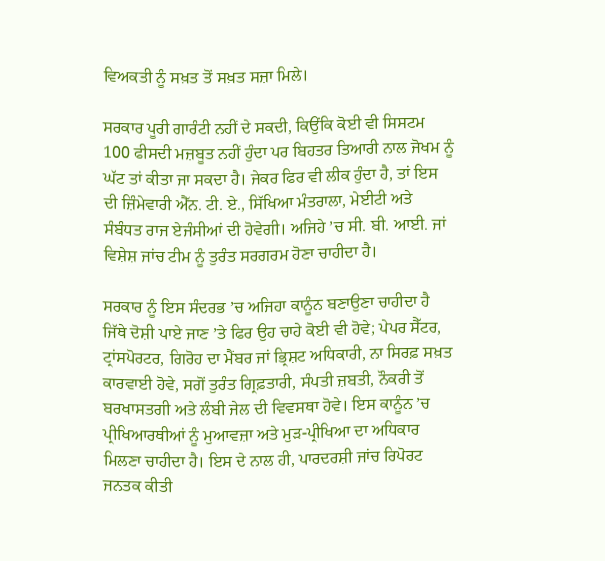ਵਿਅਕਤੀ ਨੂੰ ਸਖ਼ਤ ਤੋਂ ਸਖ਼ਤ ਸਜ਼ਾ ਮਿਲੇ।

ਸਰਕਾਰ ਪੂਰੀ ਗਾਰੰਟੀ ਨਹੀਂ ਦੇ ਸਕਦੀ, ਕਿਉਂਕਿ ਕੋਈ ਵੀ ਸਿਸਟਮ 100 ਫੀਸਦੀ ਮਜ਼ਬੂਤ ਨਹੀਂ ਹੁੰਦਾ ਪਰ ਬਿਹਤਰ ਤਿਆਰੀ ਨਾਲ ਜੋਖਮ ਨੂੰ ਘੱਟ ਤਾਂ ਕੀਤਾ ਜਾ ਸਕਦਾ ਹੈ। ਜੇਕਰ ਫਿਰ ਵੀ ਲੀਕ ਹੁੰਦਾ ਹੈ, ਤਾਂ ਇਸ ਦੀ ਜ਼ਿੰਮੇਵਾਰੀ ਐੱਨ. ਟੀ. ਏ., ਸਿੱਖਿਆ ਮੰਤਰਾਲਾ, ਮੇਈਟੀ ਅਤੇ ਸੰਬੰਧਤ ਰਾਜ ਏਜੰਸੀਆਂ ਦੀ ਹੋਵੇਗੀ। ਅਜਿਹੇ ’ਚ ਸੀ. ਬੀ. ਆਈ. ਜਾਂ ਵਿਸ਼ੇਸ਼ ਜਾਂਚ ਟੀਮ ਨੂੰ ਤੁਰੰਤ ਸਰਗਰਮ ਹੋਣਾ ਚਾਹੀਦਾ ਹੈ।

ਸਰਕਾਰ ਨੂੰ ਇਸ ਸੰਦਰਭ ’ਚ ਅਜਿਹਾ ਕਾਨੂੰਨ ਬਣਾਉਣਾ ਚਾਹੀਦਾ ਹੈ ਜਿੱਥੇ ਦੋਸ਼ੀ ਪਾਏ ਜਾਣ ’ਤੇ ਫਿਰ ਉਹ ਚਾਹੇ ਕੋਈ ਵੀ ਹੋਵੇ; ਪੇਪਰ ਸੈੱਟਰ, ਟ੍ਰਾਂਸਪੋਰਟਰ, ਗਿਰੋਹ ਦਾ ਮੈਂਬਰ ਜਾਂ ਭ੍ਰਿਸ਼ਟ ਅਧਿਕਾਰੀ, ਨਾ ਸਿਰਫ਼ ਸਖ਼ਤ ਕਾਰਵਾਈ ਹੋਵੇ, ਸਗੋਂ ਤੁਰੰਤ ਗ੍ਰਿਫ਼ਤਾਰੀ, ਸੰਪਤੀ ਜ਼ਬਤੀ, ਨੌਕਰੀ ਤੋਂ ਬਰਖਾਸਤਗੀ ਅਤੇ ਲੰਬੀ ਜੇਲ ਦੀ ਵਿਵਸਥਾ ਹੋਵੇ। ਇਸ ਕਾਨੂੰਨ ’ਚ ਪ੍ਰੀਖਿਆਰਥੀਆਂ ਨੂੰ ਮੁਆਵਜ਼ਾ ਅਤੇ ਮੁੜ-ਪ੍ਰੀਖਿਆ ਦਾ ਅਧਿਕਾਰ ਮਿਲਣਾ ਚਾਹੀਦਾ ਹੈ। ਇਸ ਦੇ ਨਾਲ ਹੀ, ਪਾਰਦਰਸ਼ੀ ਜਾਂਚ ਰਿਪੋਰਟ ਜਨਤਕ ਕੀਤੀ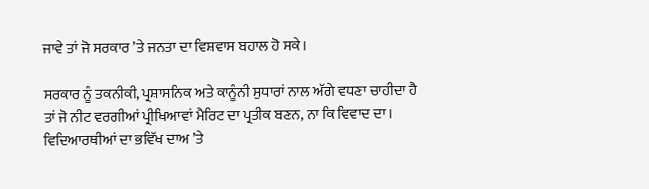ਜਾਵੇ ਤਾਂ ਜੋ ਸਰਕਾਰ ’ਤੇ ਜਨਤਾ ਦਾ ਵਿਸ਼ਵਾਸ ਬਹਾਲ ਹੋ ਸਕੇ।

ਸਰਕਾਰ ਨੂੰ ਤਕਨੀਕੀ, ਪ੍ਰਸ਼ਾਸਨਿਕ ਅਤੇ ਕਾਨੂੰਨੀ ਸੁਧਾਰਾਂ ਨਾਲ ਅੱਗੇ ਵਧਣਾ ਚਾਹੀਦਾ ਹੈ ਤਾਂ ਜੋ ਨੀਟ ਵਰਗੀਆਂ ਪ੍ਰੀਖਿਆਵਾਂ ਮੈਰਿਟ ਦਾ ਪ੍ਰਤੀਕ ਬਣਨ, ਨਾ ਕਿ ਵਿਵਾਦ ਦਾ। ਵਿਦਿਆਰਥੀਆਂ ਦਾ ਭਵਿੱਖ ਦਾਅ ’ਤੇ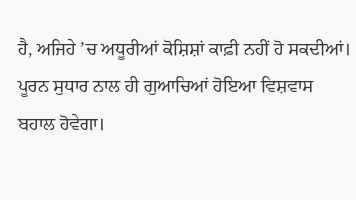ਹੈ, ਅਜਿਹੇ ’ਚ ਅਧੂਰੀਆਂ ਕੋਸ਼ਿਸ਼ਾਂ ਕਾਫ਼ੀ ਨਹੀਂ ਹੋ ਸਕਦੀਆਂ। ਪੂਰਨ ਸੁਧਾਰ ਨਾਲ ਹੀ ਗੁਆਚਿਆਂ ਹੋਇਆ ਵਿਸ਼ਵਾਸ ਬਹਾਲ ਹੋਵੇਗਾ।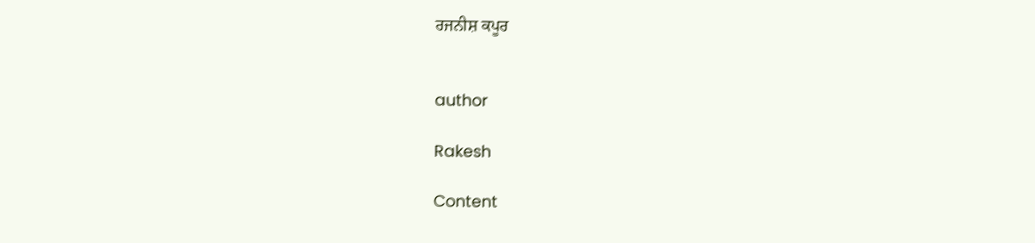ਰਜਨੀਸ਼ ਕਪੂਰ


author

Rakesh

Content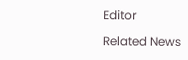Editor

Related News